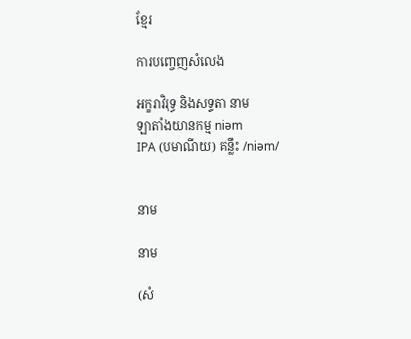ខ្មែរ

ការបញ្ចេញសំលេង

អក្ខរាវិរុទ្ធ និងសទ្ទតា នាម
ឡាតាំងយានកម្ម niəm
IPA (បមាណីយ) គន្លឹះ /niəm/


នាម

នាម

(សំ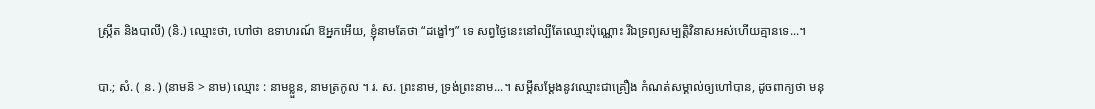ស្ក្រឹត និងបាលី) (និ.) ឈ្មោះថា, ហៅថា ឧទាហរណ៍ ឱអ្នកអើយ, ខ្ញុំនាមតែថា “ដង្ខៅៗ” ទេ សព្វថ្ងៃនេះនៅល្បីតែឈ្មោះប៉ុណ្ណោះ រីឯទ្រព្យសម្បត្តិវិនាសអស់ហើយគ្មានទេ...។

បា.; សំ. ( ន. ) (នាមន៑ > នាម) ឈ្មោះ : នាមខ្លួន, នាមត្រកូល ។ រ. ស. ព្រះនាម, ទ្រង់ព្រះនាម...។ សម្ដីសម្ដែងនូវឈ្មោះជាគ្រឿង កំណត់សម្គាល់ឲ្យហៅបាន, ដូចពាក្យថា មនុ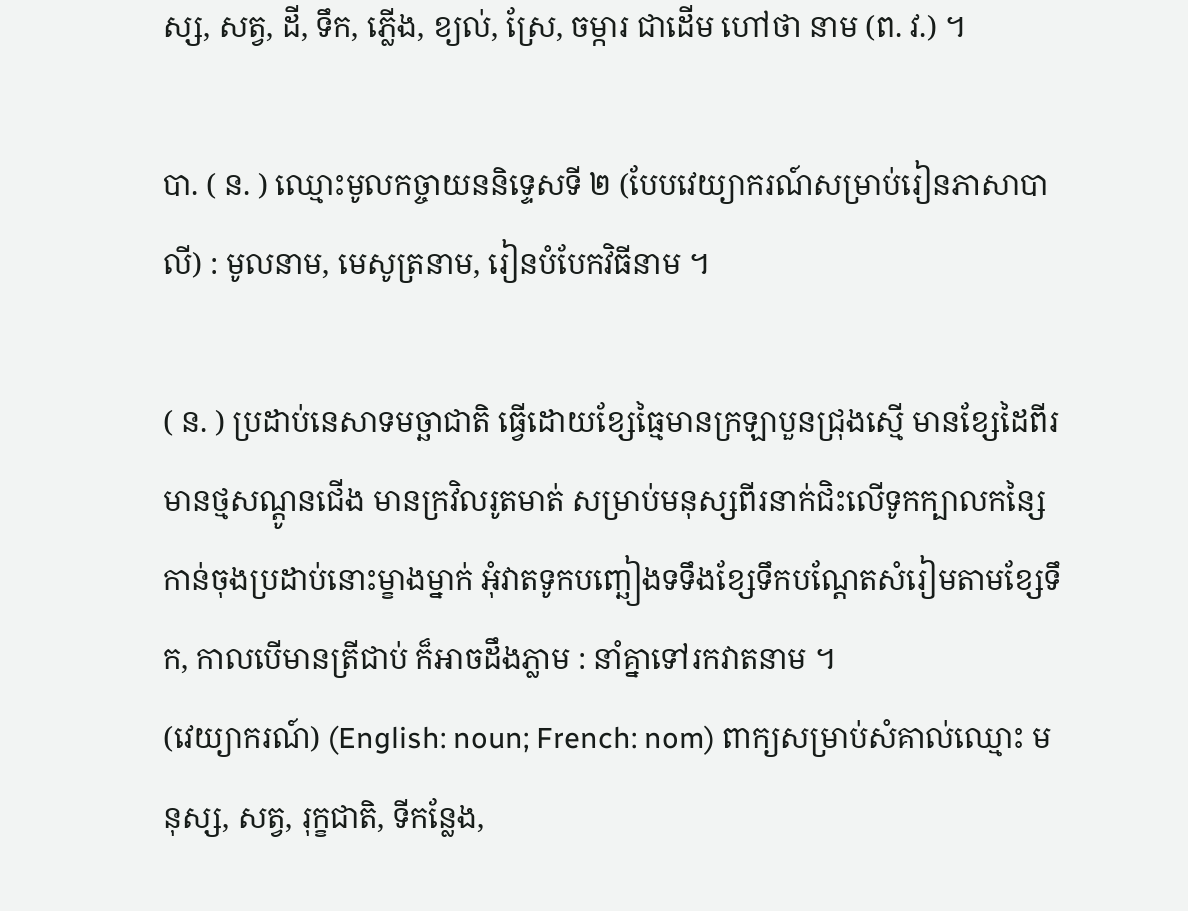ស្ស, សត្វ, ដី, ទឹក, ភ្លើង, ខ្យល់, ស្រែ, ចម្ការ ជាដើម ហៅថា នាម (ព. វ.) ។

បា. ( ន. ) ឈ្មោះមូលកច្ចាយននិទ្ទេសទី ២ (បែបវេយ្យាករណ៍សម្រាប់រៀនភាសាបាលី) : មូលនាម, មេសូត្រនាម, រៀនបំបែកវិធីនាម ។

( ន. ) ប្រដាប់នេសាទមច្ឆាជាតិ ធ្វើដោយខ្សែធ្មៃមានក្រឡាបួនជ្រុងស្មើ មានខ្សែដៃពីរ មានថ្មសណ្ដូនជើង មានក្រវិលរូតមាត់ សម្រាប់មនុស្សពីរនាក់ជិះលើទូកក្បាលកន្សៃកាន់ចុងប្រដាប់នោះម្ខាងម្នាក់ អុំវាតទូកបញ្ឆៀងទទឹងខ្សែទឹកបណ្ដែតសំរៀមតាមខ្សែទឹក, កាលបើមានត្រីជាប់ ក៏អាចដឹងភ្លាម : នាំគ្នាទៅរកវាតនាម ។
(វេយ្យាករណ៍) (English: noun; French: nom) ពាក្យសម្រាប់សំគាល់ឈ្មោះ មនុស្ស, សត្វ, រុក្ខជាតិ, ទីកន្លែង,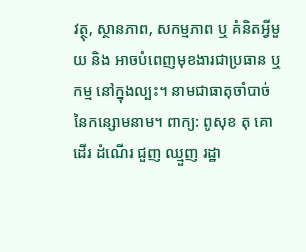វត្ថុ, ស្ថានភាព, សកម្មភាព ឬ គំនិតអ្វីមួយ និង អាចបំពេញមុខងារជាប្រធាន ឬ កម្ម នៅក្នុងល្បះ។ នាមជាធាតុចាំបាច់នៃកន្សោមនាម។ ពាក្យ: ពូសុខ តុ គោ ដើរ ដំណើរ ជួញ ឈ្មួញ រដ្ឋា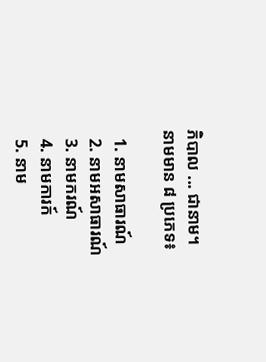ភិបាល ... ជានាម។
នាមមាន ៨ ប្រភេទ៖

  1. នាមសាធារណ៍
  2. នាមអសាធារណ៍
  3. នាមករណ៍
  4. នាមការក៍
  5. នាម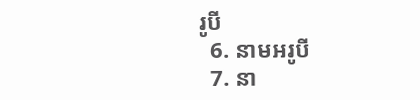រូបី
  6. នាមអរូបី
  7. នា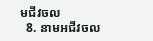មជីវចល
  8. នាមអជីវចល